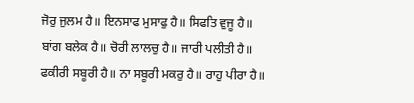ਜੋਰੁ ਜੁਲਮ ਹੈ॥ ਇਨਸਾਫ ਮੁਸਾਫੁ ਹੈ॥ ਸਿਫਤਿ ਵੁਜੂ ਹੈ॥
ਬਾਂਗ ਬਲੇਕ ਹੈ॥ ਚੋਰੀ ਲਾਲਚੁ ਹੈ॥ ਜਾਰੀ ਪਲੀਤੀ ਹੈ॥
ਫਕੀਰੀ ਸਬੂਰੀ ਹੈ॥ ਨਾ ਸਬੂਰੀ ਮਕਰੁ ਹੈ॥ ਰਾਹੁ ਪੀਰਾ ਹੈ॥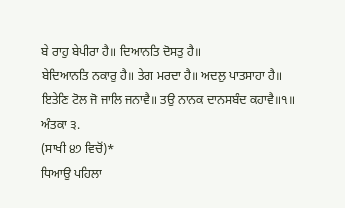ਬੇ ਰਾਹੁ ਬੇਪੀਰਾ ਹੈ॥ ਦਿਆਨਤਿ ਦੋਸਤੁ ਹੈ॥
ਬੇਦਿਆਨਤਿ ਨਕਾਰੁ ਹੈ॥ ਤੇਗ ਮਰਦਾ ਹੈ॥ ਅਦਲੁ ਪਾਤਸਾਹਾ ਹੈ॥
ਇਤੇਣਿ ਟੋਲ ਜੋ ਜਾਲਿ ਜਨਾਵੈ॥ ਤਉ ਨਾਨਕ ਦਾਨਸਬੰਦ ਕਹਾਵੈ॥੧॥
ਅੰਤਕਾ ੩.
(ਸਾਖੀ ੪੭ ਵਿਚੋਂ)*
ਧਿਆਉ ਪਹਿਲਾ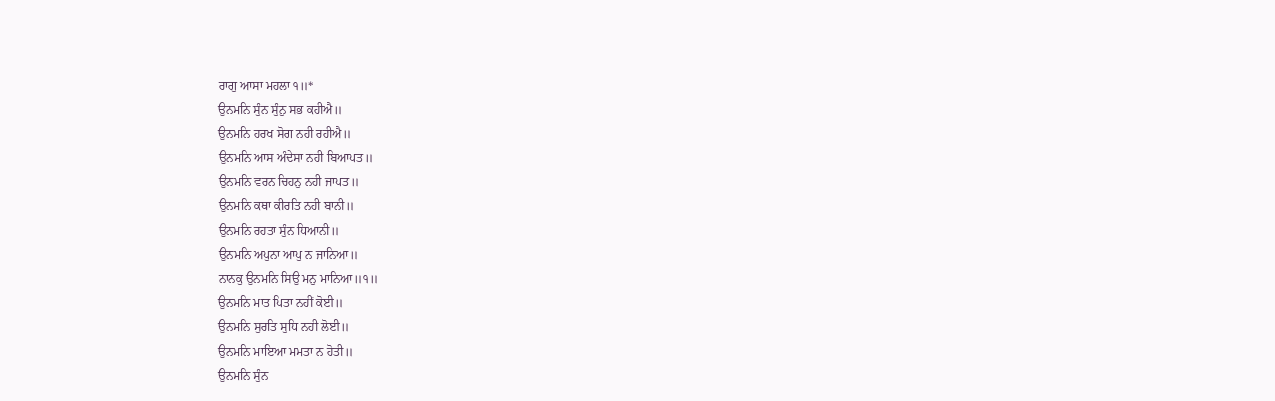ਰਾਗੁ ਆਸਾ ਮਹਲਾ ੧॥*
ਉਨਮਨਿ ਸੁੰਨ ਸੁੰਨੁ ਸਭ ਕਹੀਐ॥
ਉਨਮਨਿ ਹਰਖ ਸੋਗ ਨਹੀ ਰਹੀਐ॥
ਉਨਮਨਿ ਆਸ ਅੰਦੇਸਾ ਨਹੀ ਬਿਆਪਤ॥
ਉਨਮਨਿ ਵਰਨ ਚਿਹਨੁ ਨਹੀ ਜਾਪਤ॥
ਉਨਮਨਿ ਕਥਾ ਕੀਰਤਿ ਨਹੀ ਬਾਨੀ॥
ਉਨਮਨਿ ਰਹਤਾ ਸੁੰਨ ਧਿਆਨੀ॥
ਉਨਮਨਿ ਅਪੁਨਾ ਆਪੁ ਨ ਜਾਨਿਆ॥
ਨਾਨਕੁ ਉਨਮਨਿ ਸਿਉ ਮਨੁ ਮਾਨਿਆ॥੧॥
ਉਨਮਨਿ ਮਾਤ ਪਿਤਾ ਨਹੀਂ ਕੋਈ॥
ਉਨਮਨਿ ਸੁਰਤਿ ਸੁਧਿ ਨਹੀ ਲੋਈ॥
ਉਨਮਨਿ ਮਾਇਆ ਮਮਤਾ ਨ ਹੋਤੀ॥
ਉਨਮਨਿ ਸੁੰਨ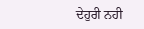ਦੇਹੁਰੀ ਨਹੀ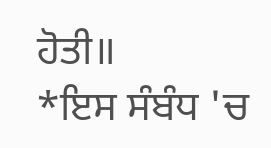ਹੋਤੀ॥
*ਇਸ ਸੰਬੰਧ 'ਚ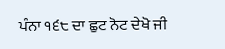ਪੰਨਾ ੧੬੮ ਦਾ ਛੁਟ ਨੋਟ ਦੇਖੋ ਜੀ